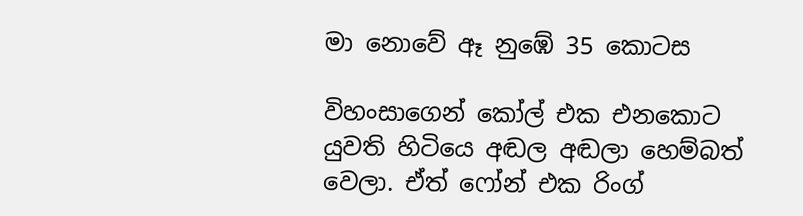මා නොවේ ඈ නුඹේ 35 කොටස

විහංසාගෙන් කෝල් එක එනකොට යුවති හිටියෙ අඬල අඬලා හෙම්බත් වෙලා. ඒත් ෆෝන් එක රිංග්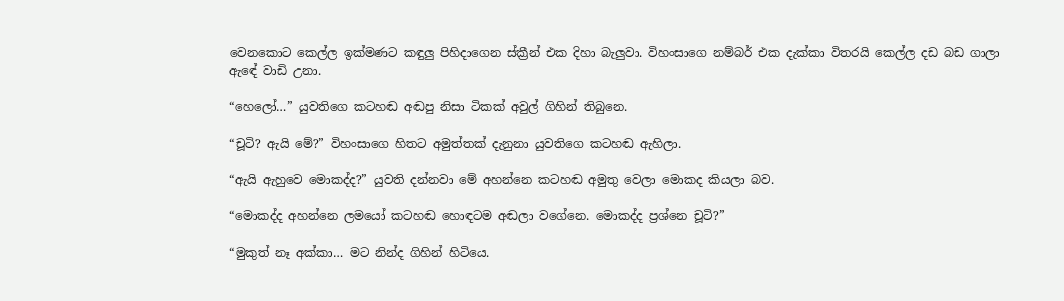වෙනකොට කෙල්ල ඉක්මණට කඳුලු පිහිදාගෙන ස්ක්‍රීන් එක දිහා බැලුවා. විහංසාගෙ නම්බර් එක දැක්කා විතරයි කෙල්ල දඩ බඩ ගාලා ඇඳේ වාඩි උනා.

“හෙලෝ…” යුවතිගෙ කටහඬ අඬපු නිසා ටිකක් අවුල් ගිහින් තිබුනෙ.

“චූටි? ඇයි මේ?” විහංසාගෙ හිතට අමුත්තක් දැනුනා යුවතිගෙ කටහඬ ඇහිලා.

“ඇයි ඇහුවෙ මොකද්ද?” යුවති දන්නවා මේ අහන්නෙ කටහඬ අමුතු වෙලා මොකද කියලා බව.

“මොකද්ද අහන්නෙ ලමයෝ කටහඬ හොඳටම අඬලා වගේනෙ. මොකද්ද ප්‍රශ්නෙ චූටි?”

“මුකුත් නෑ අක්කා… මට නින්ද ගිහින් හිටියෙ.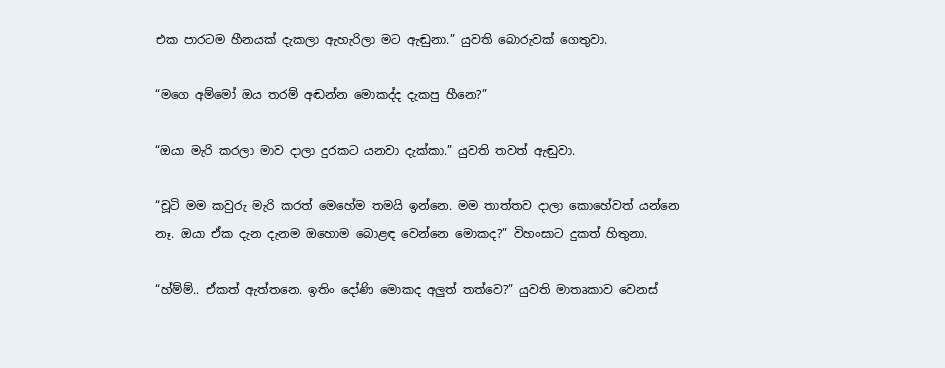එක පාරටම හීනයක් දැකලා ඇහැරිලා මට ඇඬුනා.” යුවති බොරුවක් ගෙතුවා.

“මගෙ අම්මෝ ඔය තරම් අඬන්න මොකද්ද දැකපු හීනෙ?”

“ඔයා මැරි කරලා මාව දාලා දුරකට යනවා දැක්කා.” යුවති තවත් ඇඬුවා.

“චූටි මම කවුරු මැරි කරත් මෙහේම තමයි ඉන්නෙ. මම තාත්තව දාලා කොහේවත් යන්නෙ නෑ. ඔයා ඒක දැන දැනම ඔහොම බොළඳ වෙන්නෙ මොකද?” විහංසාට දුකත් හිතුනා.

“හ්ම්ම්.. ඒකත් ඇත්තනෙ. ඉතිං දෝණි මොකද අලුත් තත්වෙ?” යුවති මාතෘකාව වෙනස්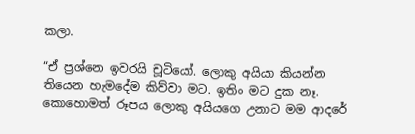කලා.

“ඒ ප්‍රශ්නෙ ඉවරයි චූටියෝ. ලොකු අයියා කියන්න තියෙන හැමදේම කිව්වා මට. ඉතිං මට දුක නෑ. කොහොමත් රූපය ලොකු අයියගෙ උනාට මම ආදරේ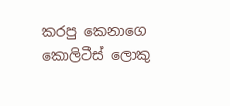කරපු කෙනාගෙ කොලිටීස් ලොකු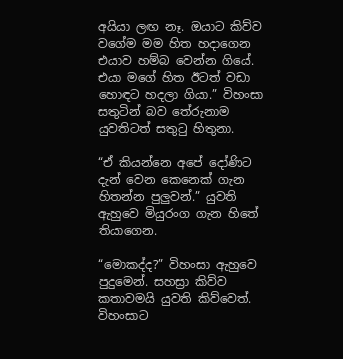අයියා ලඟ නෑ. ඔයාට කිව්ව වගේම මම හිත හදාගෙන එයාව හම්බ වෙන්න ගියේ. එයා මගේ හිත ඊටත් වඩා හොඳට හදලා ගියා.” විහංසා සතුටින් බව තේරුනාම යුවතිටත් සතුටු හිතුනා.

“ඒ කියන්නෙ අපේ දෝණිට දැන් වෙන කෙනෙක් ගැන හිතන්න පුලුවන්.” යුවති ඇහුවෙ මියුරංග ගැන හිතේ තියාගෙන.

“මොකද්ද?” විහංසා ඇහුවෙ පුදුමෙන්. සහස්‍රා කිව්ව කතාවමයි යුවති කිව්වෙත්. විහංසාට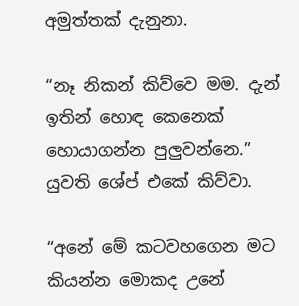අමුත්තක් දැනුනා.

“නෑ නිකන් කිව්වෙ මම. දැන් ඉතින් හොඳ කෙනෙක් හොයාගන්න පුලුවන්නෙ.” යුවති ශේප් එකේ කිව්වා.

“අනේ මේ කටවහගෙන මට කියන්න මොකද උනේ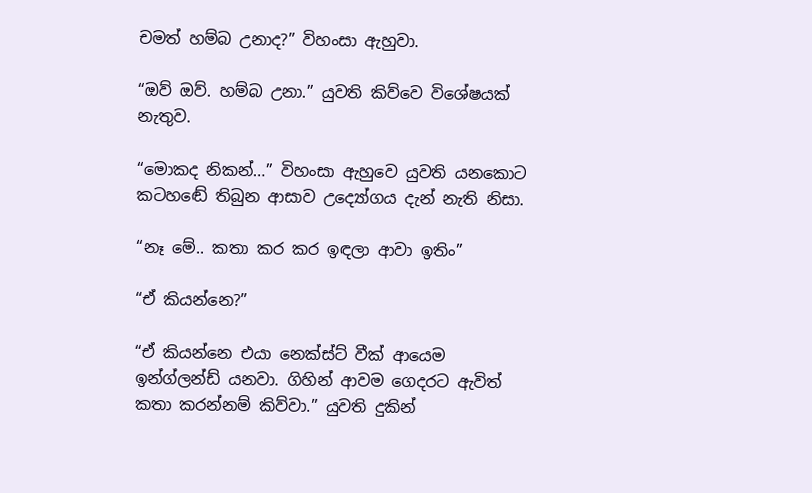චමත් හම්බ උනාද?” විහංසා ඇහුවා.

“ඔව් ඔව්. හම්බ උනා.” යුවති කිව්වෙ විශේෂයක් නැතුව.

“මොකද නිකන්…” විහංසා ඇහුවෙ යුවති යනකොට කටහඬේ තිබුන ආසාව උද්‍යෝගය දැන් නැති නිසා.

“නෑ මේ.. කතා කර කර ඉඳලා ආවා ඉතිං”

“ඒ කියන්නෙ?”

“ඒ කියන්නෙ එයා නෙක්ස්ට් වීක් ආයෙම ඉන්ග්ලන්ඩ් යනවා. ගිහින් ආවම ගෙදරට ඇවිත් කතා කරන්නම් කිව්වා.” යුවති දුකින්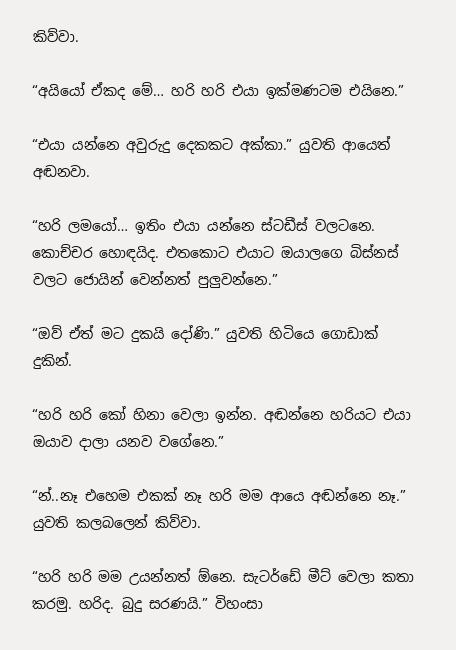කිව්වා.

“අයියෝ ඒකද මේ… හරි හරි එයා ඉක්මණටම එයිනෙ.”

“එයා යන්නෙ අවුරුදු දෙකකට අක්කා.” යුවති ආයෙත් අඬනවා.

“හරි ලමයෝ… ඉතිං එයා යන්නෙ ස්ටඩීස් වලටනෙ. කොච්චර හොඳයිද. එතකොට එයාට ඔයාලගෙ බිස්නස් වලට ජොයින් වෙන්නත් පුලුවන්නෙ.”

“ඔව් ඒත් මට දුකයි දෝණි.” යුවති හිටියෙ ගොඩාක් දුකින්.

“හරි හරි කෝ හිනා වෙලා ඉන්න. අඬන්නෙ හරියට එයා ඔයාව දාලා යනව වගේනෙ.”

“න්..නෑ එහෙම එකක් නෑ හරි මම ආයෙ අඬන්නෙ නෑ.” යුවති කලබලෙන් කිව්වා.

“හරි හරි මම උයන්නත් ඕනෙ. සැටර්ඩේ මීට් වෙලා කතා කරමු. හරිද. බුදු සරණයි.” විහංසා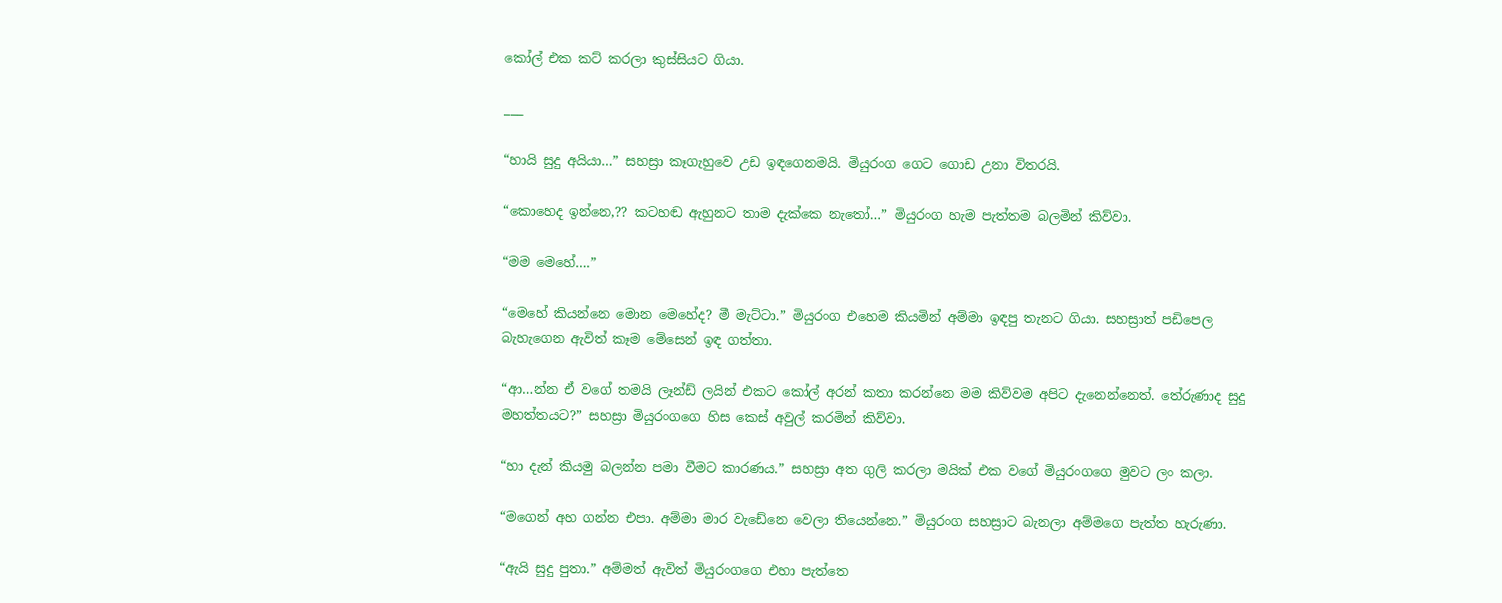කෝල් එක කට් කරලා කුස්සියට ගියා.

___

“හායි සුදු අයියා…” සහස්‍රා කෑගැහුවෙ උඩ ඉඳගෙනමයි. මියුරංග ගෙට ගොඩ උනා විතරයි.

“කොහෙද ඉන්නෙ,?? කටහඬ ඇහුනට තාම දැක්කෙ නැතෝ…” මියුරංග හැම පැත්තම බලමින් කිව්වා.

“මම මෙහේ….”

“මෙහේ කියන්නෙ මොන මෙහේද? මී මැට්ටා.” මියුරංග එහෙම කියමින් අම්මා ඉඳපු තැනට ගියා. සහස්‍රාත් පඩිපෙල බැහැගෙන ඇවිත් කෑම මේසෙන් ඉඳ ගත්‍තා.

“ආ…න්න ඒ වගේ තමයි ලෑන්ඩ් ලයින් එකට කෝල් අරන් කතා කරන්නෙ මම කිව්වම අපිට දැනෙන්නෙත්. තේරුණාද සුදු මහත්තයට?” සහස්‍රා මියුරංගගෙ හිස කෙස් අවුල් කරමින් කිව්වා.

“හා දැන් කියමු බලන්න පමා වීමට කාරණය.” සහස්‍රා අත ගුලි කරලා මයික් එක වගේ මියුරංගගෙ මුවට ලං කලා.

“මගෙන් අහ ගන්න එපා. අම්මා මාර වැඩේනෙ වෙලා තියෙන්නෙ.” මියුරංග සහස්‍රාට බැනලා අම්මගෙ පැත්‍ත හැරුණා.

“ඇයි සුදු පුතා.” අම්මත් ඇවිත් මියුරංගගෙ එහා පැත්තෙ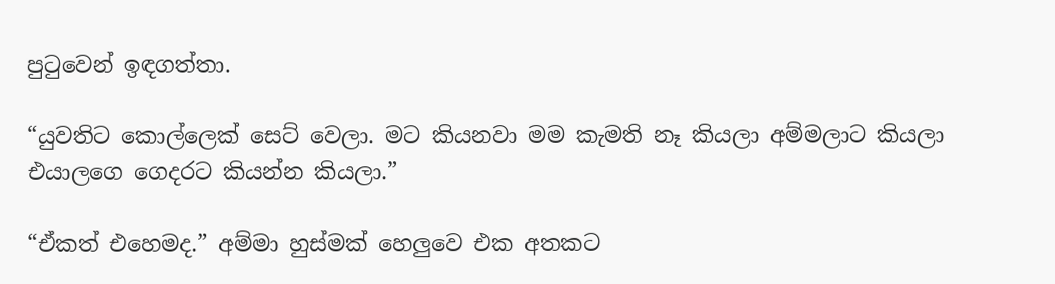පුටුවෙන් ඉඳගත්‍තා.

“යුවතිට කොල්ලෙක් සෙට් වෙලා. මට කියනවා මම කැමති නෑ කියලා අම්මලාට කියලා එයාලගෙ ගෙදරට කියන්න කියලා.”

“ඒකත් එහෙමද.” අම්මා හුස්මක් හෙලුවෙ එක අතකට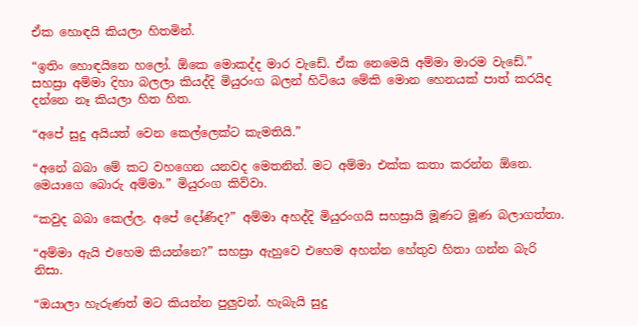ඒක හොඳයි කියලා හිතමින්.

“ඉතිං හොඳයිනෙ හලෝ. ඕකෙ මොකද්ද මාර වැඩේ. ඒක නෙමෙයි අම්මා මාරම වැඩේ.” සහස්‍රා අම්මා දිහා බලලා කියද්දි මියුරංග බලන් හිටියෙ මේකි මොන හෙනයක් පාත් කරයිද දන්නෙ නෑ කියලා හිත හිත.

“අපේ සුදු අයියත් වෙන කෙල්ලෙක්ට කැමතියි.”

“අනේ බබා මේ කට වහගෙන යනවද මෙතනින්. මට අම්මා එක්ක කතා කරන්න ඕනෙ. මෙයාගෙ බොරු අම්මා.” මියුරංග කිව්වා.

“කවුද බබා කෙල්ල. අපේ දෝණිද?” අම්මා අහද්දි මියුරංගයි සහස්‍රායි මූණට මූණ බලාගත්තා.

“අම්මා ඇයි එහෙම කියන්නෙ?” සහස්‍රා ඇහුවෙ එහෙම අහන්න හේතුව හිතා ගන්න බැරි නිසා.

“ඔයාලා හැරුණත් මට කියන්න පුලුවන්. හැබැයි සුදු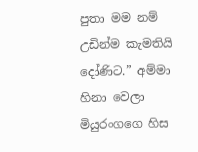පුතා මම නම් උඩින්ම කැමතියි දෝණිට.” අම්මා හිනා වෙලා මියුරංගගෙ හිස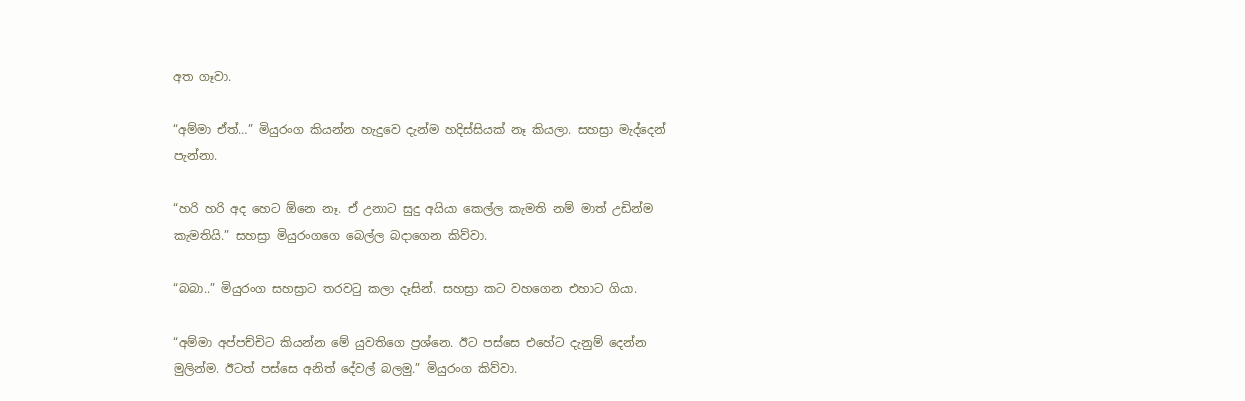අත ගෑවා.

“අම්මා ඒත්…” මියුරංග කියන්න හැදුවෙ දැන්ම හදිස්සියක් නෑ කියලා. සහස්‍රා මැද්දෙන් පැන්නා.

“හරි හරි අද හෙට ඕනෙ නෑ. ඒ උනාට සුදු අයියා කෙල්ල කැමති නම් මාත් උඩින්ම කැමතියි.” සහස්‍රා මියුරංගගෙ බෙල්ල බදාගෙන කිව්වා.

“බබා..” මියුරංග සහස්‍රාට තරවටු කලා දෑසින්. සහස්‍රා කට වහගෙන එහාට ගියා.

“අම්මා අප්පච්චිට කියන්න මේ යුවතිගෙ ප්‍රශ්නෙ. ඊට පස්සෙ එහේට දැනුම් දෙන්න මුලින්ම. ඊටත් පස්සෙ අනිත් දේවල් බලමු.” මියුරංග කිව්වා.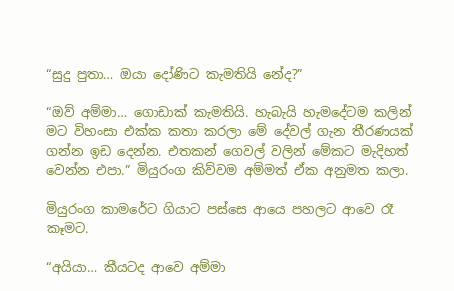“සුදු පුතා… ඔයා දෝණිට කැමතියි නේද?”

“ඔව් අම්මා… ගොඩාක් කැමතියි. හැබැයි හැමදේටම කලින් මට විහංසා එක්ක කතා කරලා මේ දේවල් ගැන තීරණයක් ගන්න ඉඩ දෙන්න. එතකන් ගෙවල් වලින් මේකට මැදිහත් වෙන්න එපා.” මියුරංග කිව්වම අම්මත් ඒක අනුමත කලා.

මියුරංග කාමරේට ගියාට පස්සෙ ආයෙ පහලට ආවෙ රෑ කෑමට.

“අයියා… කීයටද ආවෙ අම්මා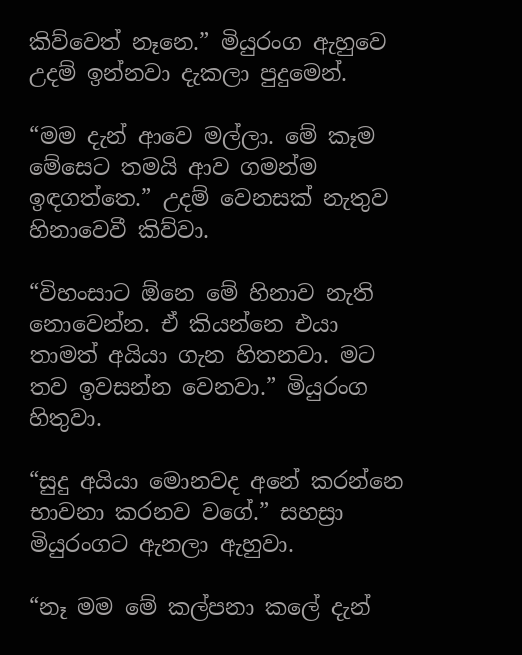කිව්වෙත් නෑනෙ.” මියුරංග ඇහුවෙ උදම් ඉන්නවා දැකලා පුදුමෙන්.

“මම දැන් ආවෙ මල්ලා. මේ කෑම මේසෙට තමයි ආව ගමන්ම ඉඳගත්තෙ.” උදම් වෙනසක් නැතුව හිනාවෙවී කිව්වා.

“විහංසාට ඕනෙ මේ හිනාව නැති නොවෙන්න. ඒ කියන්නෙ එයා තාමත් අයියා ගැන හිතනවා. මට තව ඉවසන්න වෙනවා.” මියුරංග හිතුවා.

“සුදු අයියා මොනවද අනේ කරන්නෙ භාවනා කරනව වගේ.” සහස්‍රා මියුරංගට ඇනලා ඇහුවා.

“නෑ මම මේ කල්පනා කලේ දැන්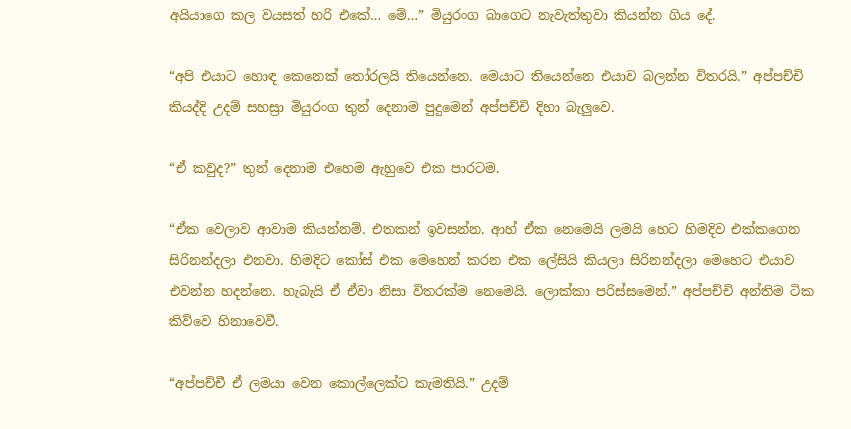අයියාගෙ කල වයසත් හරි එකේ… මේ…” මියුරංග බාගෙට නැවැත්තුවා කියන්න ගිය දේ.

“අපි එයාට හොඳ කෙනෙක් තෝරලයි තියෙන්නෙ. මෙයාට තියෙන්නෙ එයාව බලන්න විතරයි.” අප්පච්චි කියද්දි උදම් සහස්‍රා මියුරංග තුන් දෙනාම පුදුමෙන් අප්පච්චි දිහා බැලුවෙ.

“ඒ කවුද?” තුන් දෙනාම එහෙම ඇහුවෙ එක පාරටම.

“ඒක වෙලාව ආවාම කියන්නම්. එතකන් ඉවසන්න. ආහ් ඒක නෙමෙයි ලමයි හෙට හිමදිව එක්කගෙන සිරිනන්දලා එනවා. හිමදිට කෝස් එක මෙහෙන් කරන එක ලේසියි කියලා සිරිනන්දලා මෙහෙට එයාව එවන්න හදන්නෙ. හැබැයි ඒ ඒවා නිසා විතරක්ම නෙමෙයි. ලොක්කා පරිස්සමෙන්.” අප්පච්චි අන්තිම ටික කිව්වෙ හිනාවෙවී.

“අප්පච්චී ඒ ලමයා වෙන කොල්ලෙක්ට කැමතියි.” උදම්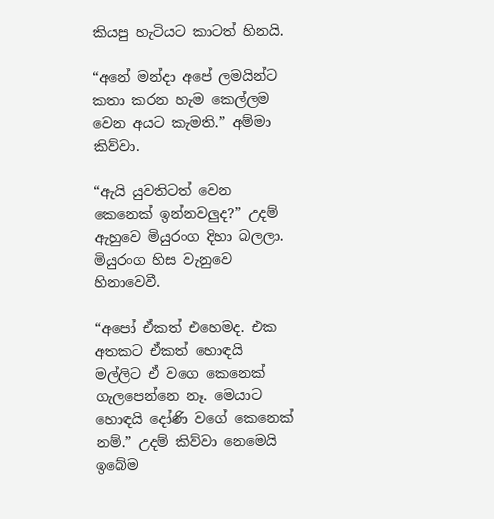කියපු හැටියට කාටත් හිනයි.

“අනේ මන්දා අපේ ලමයින්ට කතා කරන හැම කෙල්ලම වෙන අයට කැමති.” අම්මා කිව්වා.

“ඇයි යුවතිටත් වෙන කෙනෙක් ඉන්නවලුද?” උදම් ඇහුවෙ මියුරංග දිහා බලලා. මියුරංග හිස වැනුවෙ හිනාවෙවී.

“අපෝ ඒකත් එහෙමද. එක අතකට ඒකත් හොඳයි මල්ලිට ඒ වගෙ කෙනෙක් ගැලපෙන්නෙ නෑ. මෙයාට හොඳයි දෝණි වගේ කෙනෙක් නම්.” උදම් කිව්වා නෙමෙයි ඉබේම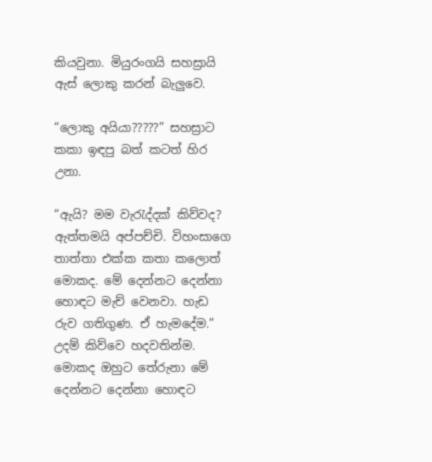කියවුනා. මියුරංගයි සහස්‍රායි ඇස් ලොකු කරන් බැලුවෙ.

“ලොකු අයියා?????” සහස්‍රාට කකා ඉඳපු බත් කටත් හිර උනා.

“ඇයි? මම වැරැද්දක් කිව්වද? ඇත්තමයි අප්පච්චි. විහංසාගෙ තාත්තා එක්ක කතා කලොත් මොකද. මේ දෙන්නට දෙන්නා හොඳට මැච් වෙනවා. හැඩ රුව ගතිගුණ. ඒ හැමදේම.” උදම් කිව්වෙ හදවතින්ම. මොකද ඔහුට තේරුනා මේ දෙන්නට දෙන්නා හොඳට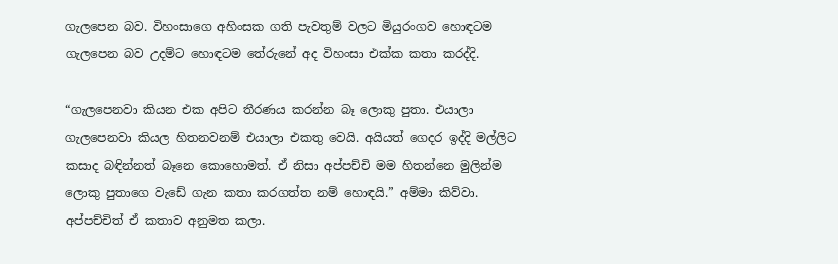ගැලපෙන බව. විහංසාගෙ අහිංසක ගති පැවතුම් වලට මියුරංගව හොඳටම ගැලපෙන බව උදම්ට හොඳටම තේරුනේ අද විහංසා එක්ක කතා කරද්දි.

“ගැලපෙනවා කියන එක අපිට තීරණය කරන්න බෑ ලොකු පුතා. එයාලා ගැලපෙනවා කියල හිතනවනම් එයාලා එකතු වෙයි. අයියත් ගෙදර ඉද්දි මල්ලිට කසාද බඳින්නත් බෑනෙ කොහොමත්. ඒ නිසා අප්පච්චි මම හිතන්නෙ මුලින්ම ලොකු පුතාගෙ වැඩේ ගැන කතා කරගත්ත නම් හොඳයි.” අම්මා කිව්වා. අප්පච්චිත් ඒ කතාව අනුමත කලා.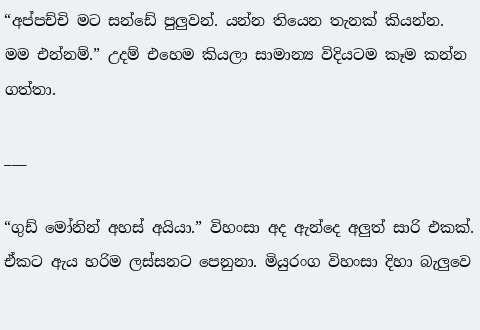“අප්පච්චි මට සන්ඩේ පුලුවන්. යන්න තියෙන තැනක් කියන්න. මම එන්නම්.” උදම් එහෙම කියලා සාමාන්‍ය විදියටම කෑම කන්න ගත්තා.

___

“ගුඩ් මෝනින් අහස් අයියා.” විහංසා අද ඇන්දෙ අලුත් සාරි එකක්. ඒකට ඇය හරිම ලස්සනට පෙනුනා. මියුරංග විහංසා දිහා බැලුවෙ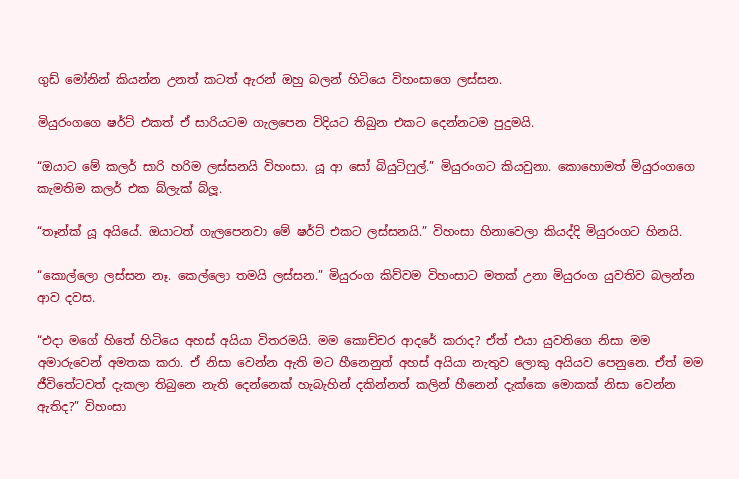ගුඩ් මෝනින් කියන්න උනත් කටත් ඇරන් ඔහු බලන් හිටියෙ විහංසාගෙ ලස්සන.

මියුරංගගෙ ෂර්ට් එකත් ඒ සාරියටම ගැලපෙන විදියට තිබුන එකට දෙන්නටම පුදුමයි.

“ඔයාට මේ කලර් සාරි හරිම ලස්සනයි විහංසා. යූ ආ සෝ බියුටිෆුල්.” මියුරංගට කියවුනා. කොහොමත් මියුරංගගෙ කැමතිම කලර් එක බ්ලැක් බ්ලූ.

“තෑන්ක් යූ අයියේ. ඔයාටත් ගැලපෙනවා මේ ෂර්ට් එකට ලස්සනයි.” විහංසා හිනාවෙලා කියද්දි මියුරංගට හිනයි.

“කොල්ලො ලස්සන නෑ. කෙල්ලො තමයි ලස්සන.” මියුරංග කිව්වම විහංසාට මතක් උනා මියුරංග යුවතිව බලන්න ආව දවස.

“එදා මගේ හිතේ හිටියෙ අහස් අයියා විතරමයි. මම කොච්චර ආදරේ කරාද? ඒත් එයා යුවතිගෙ නිසා මම අමාරුවෙන් අමතක කරා. ඒ නිසා වෙන්න ඇති මට හීනෙනුත් අහස් අයියා නැතුව ලොකු අයියව පෙනුනෙ. ඒත් මම ජීවිතේටවත් දැකලා තිබුනෙ නැති දෙන්නෙක් හැබැහින් දකින්නත් කලින් හීනෙන් දැක්කෙ මොකක් නිසා වෙන්න ඇතිද?” විහංසා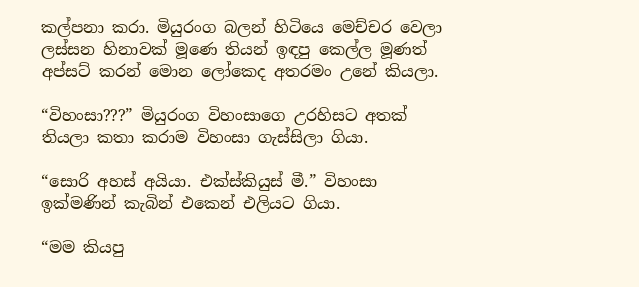කල්පනා කරා. මියුරංග බලන් හිටියෙ මෙච්චර වෙලා ලස්සන හිනාවක් මූණෙ තියන් ඉඳපු කෙල්ල මූණත් අප්සට් කරන් මොන ලෝකෙද අතරමං උනේ කියලා.

“විහංසා???” මියුරංග විහංසාගෙ උරහිසට අතක් තියලා කතා කරාම විහංසා ගැස්සිලා ගියා.

“සොරි අහස් අයියා. එක්ස්කියුස් මී.” විහංසා ඉක්මණින් කැබින් එකෙන් එලියට ගියා.

“මම කියපු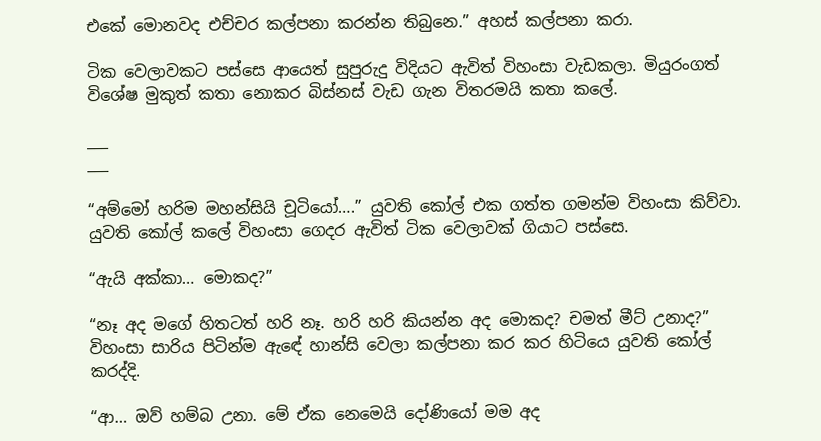එකේ මොනවද එච්චර කල්පනා කරන්න තිබුනෙ.” අහස් කල්පනා කරා.

ටික වෙලාවකට පස්සෙ ආයෙත් සුපුරුදු විදියට ඇවිත් විහංසා වැඩකලා. මියුරංගත් විශේෂ මුකුත් කතා නොකර බිස්නස් වැඩ ගැන විතරමයි කතා කලේ.

___
___

“අම්මෝ හරිම මහන්සියි චූටියෝ….” යුවති කෝල් එක ගත්ත ගමන්ම විහංසා කිව්වා. යුවති කෝල් කලේ විහංසා ගෙදර ඇවිත් ටික වෙලාවක් ගියාට පස්සෙ.

“ඇයි අක්කා… මොකද?”

“නෑ අද මගේ හිතටත් හරි නෑ. හරි හරි කියන්න අද මොකද? චමත් මීට් උනාද?” විහංසා සාරිය පිටින්ම ඇඳේ හාන්සි වෙලා කල්පනා කර කර හිටියෙ යුවති කෝල් කරද්දි.

“ආ… ඔව් හම්බ උනා. මේ ඒක නෙමෙයි දෝණියෝ මම අද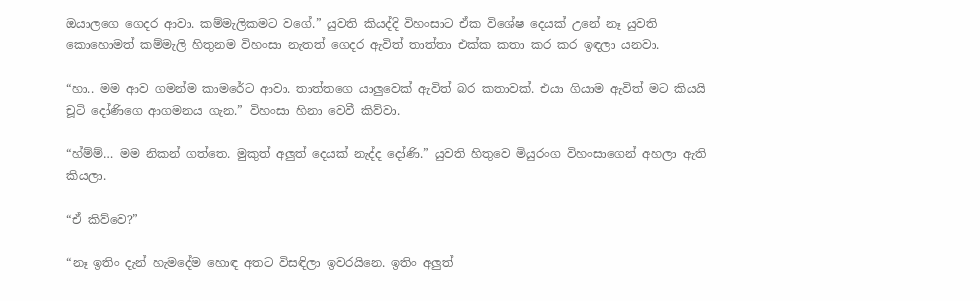ඔයාලගෙ ගෙදර ආවා. කම්මැලිකමට වගේ.” යුවති කියද්දි විහංසාට ඒක විශේෂ දෙයක් උනේ නෑ යුවති කොහොමත් කම්මැලි හිතුනම විහංසා නැතත් ගෙදර ඇවිත් තාත්තා එක්ක කතා කර කර ඉඳලා යනවා.

“හා.. මම ආව ගමන්ම කාමරේට ආවා. තාත්තගෙ යාලුවෙක් ඇවිත් බර කතාවක්. එයා ගියාම ඇවිත් මට කියයි චූටි දෝණිගෙ ආගමනය ගැන.” විහංසා හිනා වෙවී කිව්වා.

“හ්ම්ම්… මම නිකන් ගත්තෙ. මුකුත් අලුත් දෙයක් නැද්ද දෝණි.” යුවති හිතුවෙ මියුරංග විහංසාගෙන් අහලා ඇති කියලා.

“ඒ කිව්වෙ?”

“නෑ ඉතිං දැන් හැමදේම හොඳ අතට විසඳිලා ඉවරයිනෙ. ඉතිං අලුත්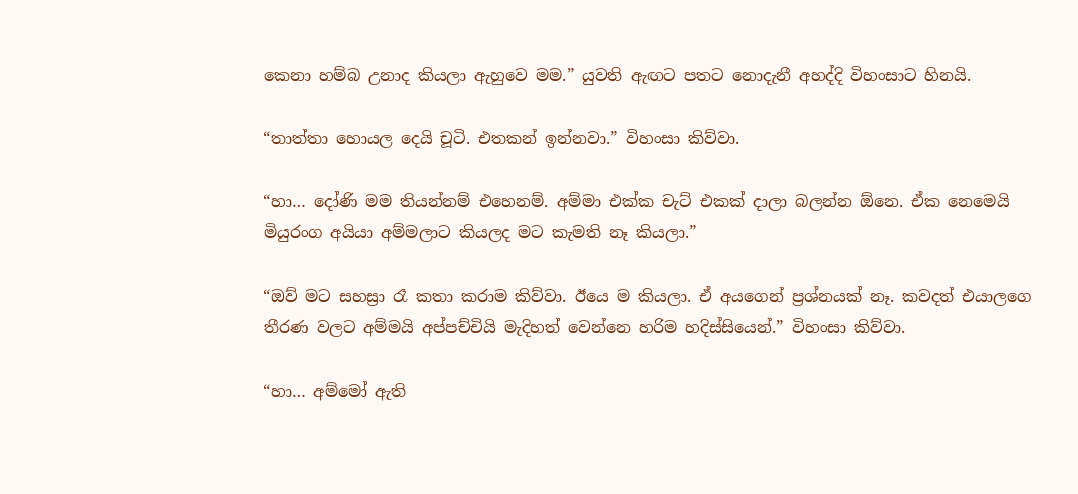කෙනා හම්බ උනාද කියලා ඇහුවෙ මම.” යුවති ඇඟට පතට නොදැනී අහද්දි විහංසාට හිනයි.

“තාත්තා හොයල දෙයි චූටි. එතකන් ඉන්නවා.” විහංසා කිව්වා.

“හා… දෝණි මම තියන්නම් එහෙනම්. අම්මා එක්ක චැට් එකක් දාලා බලන්න ඕනෙ. ඒක නෙමෙයි මියුරංග අයියා අම්මලාට කියලද මට කැමති නෑ කියලා.”

“ඔව් මට සහස්‍රා රෑ කතා කරාම කිව්වා. ඊයෙ ම කියලා. ඒ අයගෙන් ප්‍රශ්නයක් නෑ. කවදත් එයාලගෙ තීරණ වලට අම්මයි අප්පච්චියි මැදිහත් වෙන්නෙ හරිම හදිස්සියෙන්.” විහංසා කිව්වා.

“හා… අම්මෝ ඇති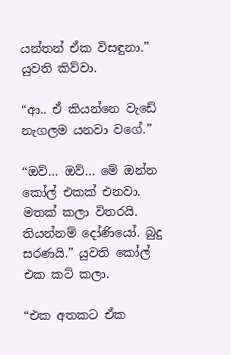යන්තන් ඒක විසඳුනා.” යුවති කිව්වා.

“ආ.. ඒ කියන්නෙ වැඩේ නැගලම යනවා වගේ.”

“ඔව්… ඔව්… මේ ඔන්න කෝල් එකක් එනවා. මතක් කලා විතරයි. තියන්නම් දෝණියෝ. බුදු සරණයි.” යුවති කෝල් එක කට් කලා.

“එක අතකට ඒක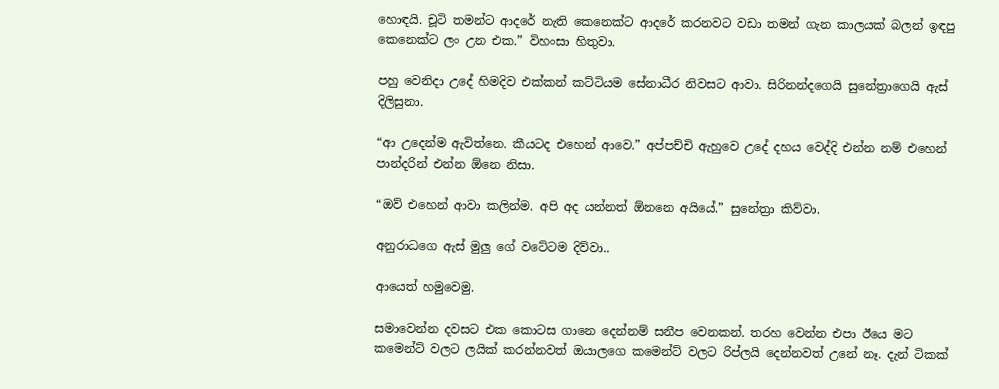හොඳයි. චූටි තමන්ට ආදරේ නැති කෙනෙක්ට ආදරේ කරනවට වඩා තමන් ගැන කාලයක් බලන් ඉඳපු කෙනෙක්ට ලං උන එක.” විහංසා හිතුවා.

පහු වෙනිදා උදේ හිමදිව එක්කන් කට්ටියම සේනාධීර නිවසට ආවා. සිරිනන්දගෙයි සුනේත්‍රාගෙයි ඇස් දිලිසුනා.

“ආ උදෙන්ම ඇවිත්නෙ. කීයටද එහෙන් ආවෙ.” අප්පච්චි ඇහුවෙ උදේ දහය වෙද්දි එන්න නම් එහෙන් පාන්දරින් එන්න ඕනෙ නිසා.

“ඔව් එහෙන් ආවා කලින්ම. අපි අද යන්නත් ඕනනෙ අයියේ.” සුනේත්‍රා කිව්වා.

අනුරාධගෙ ඇස් මුලු ගේ වටේටම දිව්වා..

ආයෙත් හමුවෙමු.

සමාවෙන්න දවසට එක කොටස ගානෙ දෙන්නම් සනීප වෙනකන්. තරහ වෙන්න එපා ඊයෙ මට කමෙන්ට් වලට ලයික් කරන්නවත් ඔයාලගෙ කමෙන්ට් වලට රිප්ලයි දෙන්නවත් උනේ නෑ. දැන් ටිකක්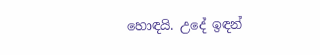හොඳයි. උදේ ඉඳන්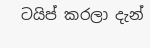ටයිප් කරලා දැන්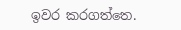ඉවර කරගත්තෙ.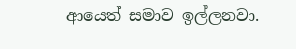ආයෙත් සමාව ඉල්ලනවා.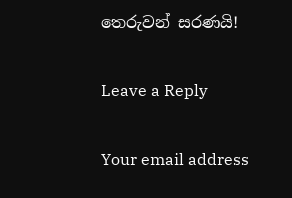තෙරුවන් සරණයි!

Leave a Reply

Your email address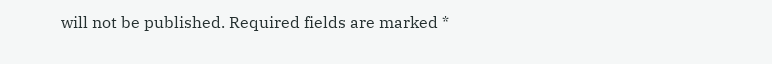will not be published. Required fields are marked *